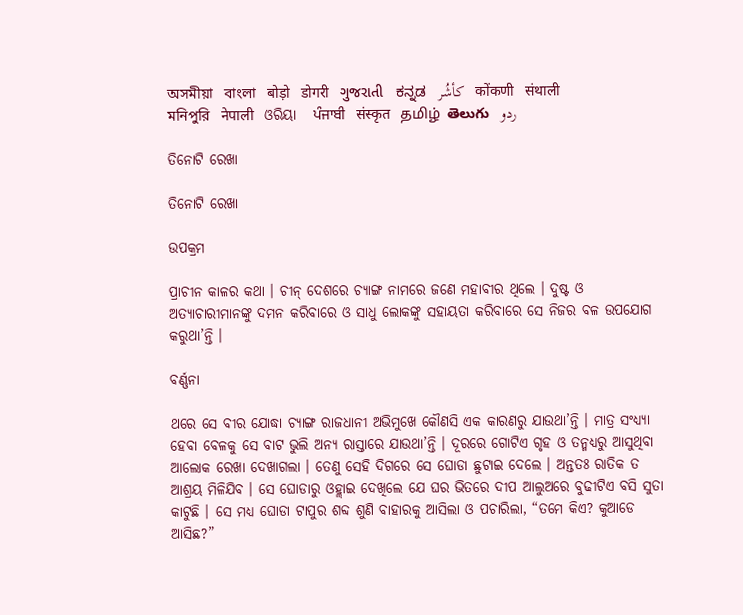অসমীয়া   বাংলা   बोड़ो   डोगरी   ગુજરાતી   ಕನ್ನಡ   كأشُر   कोंकणी   संथाली   মনিপুরি   नेपाली   ଓରିୟା   ਪੰਜਾਬੀ   संस्कृत   தமிழ்  తెలుగు   ردو

ତିନୋଟି ରେଖା

ତିନୋଟି ରେଖା

ଉପକ୍ରମ

ପ୍ରାଚୀନ କାଳର କଥା । ଚୀନ୍ ଦେଶରେ ଚ୍ୟାଙ୍ଗ ନାମରେ ଜଣେ ମହାବୀର ଥିଲେ । ଦୁଷ୍ଟ ଓ ଅତ୍ୟାଚାରୀମାନଙ୍କୁ ଦମନ କରିବାରେ ଓ ସାଧୁ ଲୋକଙ୍କୁ ସହାୟତା କରିବାରେ ସେ ନିଜର ବଳ ଉପଯୋଗ କରୁଥା’ନ୍ତି ।

ବର୍ଣ୍ଣନା

ଥରେ ସେ ବୀର ଯୋଦ୍ଧା ଚ୍ୟାଙ୍ଗ ରାଜଧାନୀ ଅଭିମୁଖେ କୌଣସି ଏକ କାରଣରୁ ଯାଉଥା’ନ୍ତି । ମାତ୍ର ସଂଧ୍ୟ୍ୟା ହେବା ବେଳକୁ ସେ ବାଟ ଭୁଲି ଅନ୍ୟ ରାସ୍ତାରେ ଯାଉଥା’ନ୍ତି । ଦୂରରେ ଗୋଟିଏ ଗୃହ ଓ ତନ୍ମଧ୍ୟରୁ ଆସୁଥିବା ଆଲୋକ ରେଖା ଦେଖାଗଲା । ତେଣୁ ସେହି ଦିଗରେ ସେ ଘୋଡା ଛୁଟାଇ ଦେଲେ । ଅନ୍ତତଃ ରାତିକ ତ ଆଶ୍ରୟ ମିଳିଯିବ । ସେ ଘୋଡାରୁ ଓହ୍ଲାଇ ଦେଖିଲେ ଯେ ଘର ଭିତରେ ଦୀପ ଆଲୁଅରେ ବୁଢୀଟିଏ ବସି ସୁତା କାଟୁଛି । ସେ ମଧ୍ୟ ଘୋଡା ଟାପୁର ଶବ୍ଦ ଶୁଣି ବାହାରକୁ ଆସିଲା ଓ ପଚାରିଲା, “ତମେ କିଏ? କୁଆଡେ ଆସିଛ?”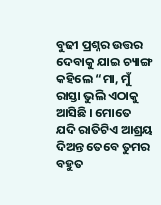ବୁଢୀ ପ୍ରଶ୍ନର ଉତ୍ତର ଦେବାକୁ ଯାଇ ଚ୍ୟାଙ୍ଗ କହିଲେ “ମା, ମୁଁ ରାସ୍ତା ଭୁଲି ଏଠାକୁ ଆସିଛି । ମୋତେ ଯଦି ରାତିଟିଏ ଆଶ୍ରୟ ଦିଅନ୍ତ ତେବେ ତୁମର ବହୁତ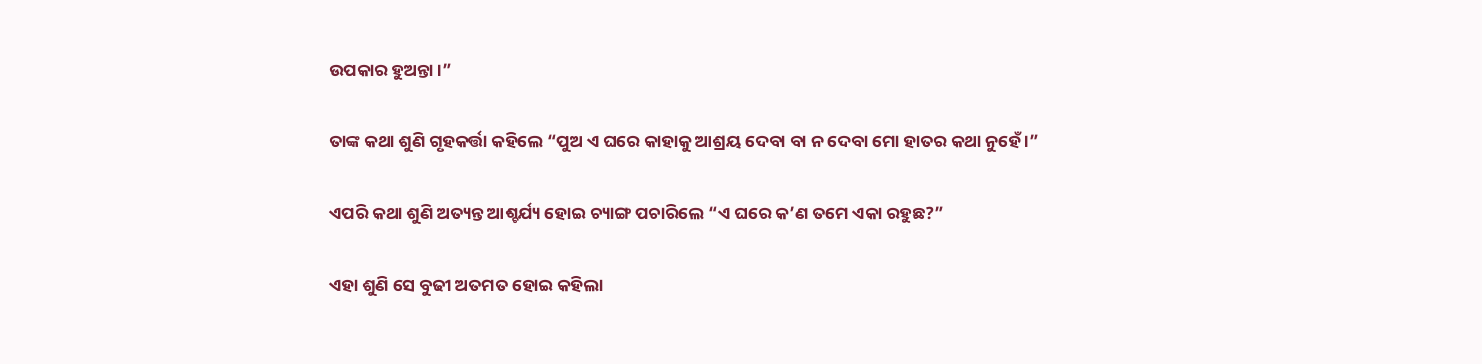ଉପକାର ହୁଅନ୍ତା ।”

ତାଙ୍କ କଥା ଶୁଣି ଗୃହକର୍ତ୍ତା କହିଲେ “ପୁଅ ଏ ଘରେ କାହାକୁ ଆଶ୍ରୟ ଦେବା ବା ନ ଦେବା ମୋ ହାତର କଥା ନୁହେଁ ।”

ଏପରି କଥା ଶୁଣି ଅତ୍ୟନ୍ତ ଆଶ୍ଚର୍ଯ୍ୟ ହୋଇ ଚ୍ୟାଙ୍ଗ ପଚାରିଲେ “ଏ ଘରେ କ’ଣ ତମେ ଏକା ରହୁଛ?”

ଏହା ଶୁଣି ସେ ବୁଢୀ ଅତମତ ହୋଇ କହିଲା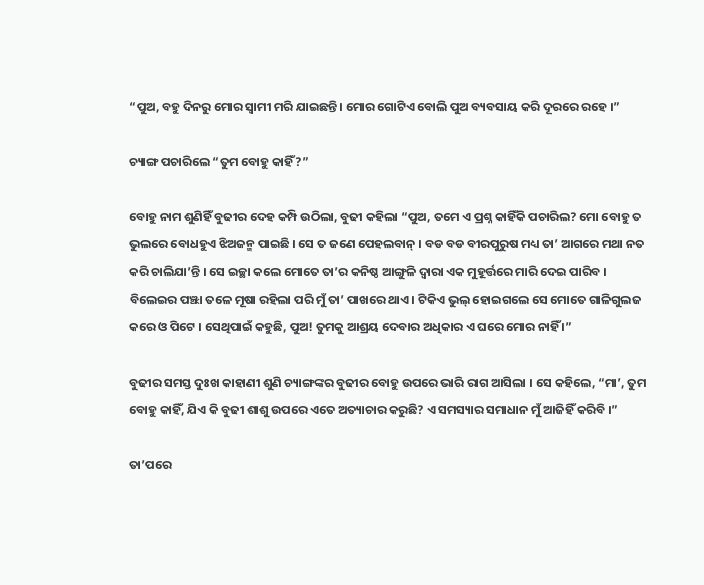“ପୁଅ, ବହୁ ଦିନରୁ ମୋର ସ୍ୱାମୀ ମରି ଯାଇଛନ୍ତି । ମୋର ଗୋଟିଏ ବୋଲି ପୁଅ ବ୍ୟବସାୟ କରି ଦୂରରେ ରହେ ।”

ଚ୍ୟାଙ୍ଗ ପଚାରିଲେ “ତୁମ ବୋହୁ କାହିଁ?”

ବୋହୁ ନାମ ଶୁଣିହିଁ ବୁଢୀର ଦେହ କମ୍ପି ଉଠିଲା, ବୁଢୀ କହିଲା “ପୁଅ, ତମେ ଏ ପ୍ରଶ୍ନ କାହିଁକି ପଚାରିଲ? ମୋ ବୋହୁ ତ ଭୁଲରେ ବୋଧହୁଏ ଝିଅଜନ୍ମ ପାଇଛି । ସେ ତ ଜଣେ ପେହଲବାନ୍ । ବଡ ବଡ ବୀରପୁରୁଷ ମଧ୍ୟ ତା’ ଆଗରେ ମଥା ନତ କରି ଚାଲିଯା’ନ୍ତି । ସେ ଇଚ୍ଛା କଲେ ମୋତେ ତା’ର କନିଷ୍ଠ ଆଙ୍ଗୁଳି ଦ୍ୱାରା ଏକ ମୁହୂର୍ତ୍ତରେ ମାରି ଦେଇ ପାରିବ । ବିଲେଇର ପଞ୍ଝା ତଳେ ମୂଷା ରହିଲା ପରି ମୁଁ ତା’ ପାଖରେ ଥାଏ । ଟିକିଏ ଭୁଲ୍ ହୋଇଗଲେ ସେ ମୋତେ ଗାଳିଗୁଲଜ କରେ ଓ ପିଟେ । ସେଥିପାଇଁ କହୁଛି, ପୁଅ! ତୁମକୁ ଆଶ୍ରୟ ଦେବାର ଅଧିକାର ଏ ଘରେ ମୋର ନାହିଁ ।”

ବୁଢୀର ସମସ୍ତ ଦୁଃଖ କାହାଣୀ ଶୁଣି ଚ୍ୟାଙ୍ଗଙ୍କର ବୁଢୀର ବୋହୁ ଉପରେ ଭାରି ରାଗ ଆସିଲା । ସେ କହିଲେ, “ମା’, ତୁମ ବୋହୁ କାହିଁ, ଯିଏ କି ବୁଢୀ ଶାଶୁ ଉପରେ ଏତେ ଅତ୍ୟାଚାର କରୁଛି? ଏ ସମସ୍ୟାର ସମାଧାନ ମୁଁ ଆଜିହିଁ କରିବି ।”

ତା’ପରେ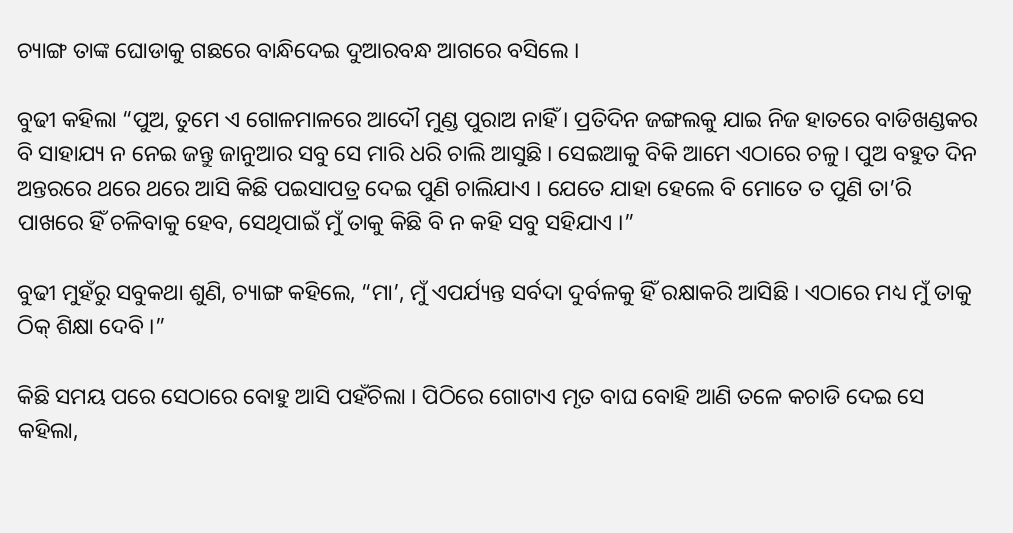ଚ୍ୟାଙ୍ଗ ତାଙ୍କ ଘୋଡାକୁ ଗଛରେ ବାନ୍ଧିଦେଇ ଦୁଆରବନ୍ଧ ଆଗରେ ବସିଲେ ।

ବୁଢୀ କହିଲା “ପୁଅ, ତୁମେ ଏ ଗୋଳମାଳରେ ଆଦୌ ମୁଣ୍ଡ ପୁରାଅ ନାହିଁ । ପ୍ରତିଦିନ ଜଙ୍ଗଲକୁ ଯାଇ ନିଜ ହାତରେ ବାଡିଖଣ୍ଡକର ବି ସାହାଯ୍ୟ ନ ନେଇ ଜନ୍ତୁ ଜାନୁଆର ସବୁ ସେ ମାରି ଧରି ଚାଲି ଆସୁଛି । ସେଇଆକୁ ବିକି ଆମେ ଏଠାରେ ଚଳୁ । ପୁଅ ବହୁତ ଦିନ ଅନ୍ତରରେ ଥରେ ଥରେ ଆସି କିଛି ପଇସାପତ୍ର ଦେଇ ପୁଣି ଚାଲିଯାଏ । ଯେତେ ଯାହା ହେଲେ ବି ମୋତେ ତ ପୁଣି ତା’ରି ପାଖରେ ହିଁ ଚଳିବାକୁ ହେବ, ସେଥିପାଇଁ ମୁଁ ତାକୁ କିଛି ବି ନ କହି ସବୁ ସହିଯାଏ ।”

ବୁଢୀ ମୁହଁରୁ ସବୁକଥା ଶୁଣି, ଚ୍ୟାଙ୍ଗ କହିଲେ, “ମା’, ମୁଁ ଏପର୍ଯ୍ୟନ୍ତ ସର୍ବଦା ଦୁର୍ବଳକୁ ହିଁ ରକ୍ଷାକରି ଆସିଛି । ଏଠାରେ ମଧ୍ୟ ମୁଁ ତାକୁ ଠିକ୍ ଶିକ୍ଷା ଦେବି ।”

କିଛି ସମୟ ପରେ ସେଠାରେ ବୋହୁ ଆସି ପହଁଚିଲା । ପିଠିରେ ଗୋଟାଏ ମୃତ ବାଘ ବୋହି ଆଣି ତଳେ କଚାଡି ଦେଇ ସେ କହିଲା,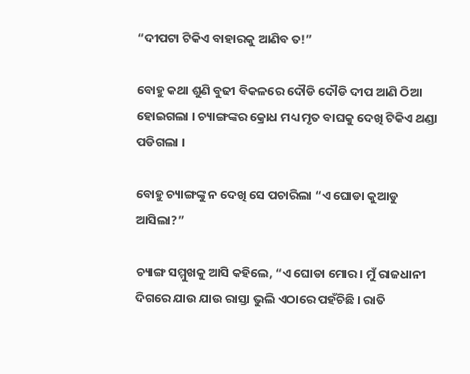“ଦୀପଟା ଟିକିଏ ବାହାରକୁ ଆଣିବ ତ!”

ବୋହୁ କଥା ଶୁଣି ବୁଢୀ ବିକଳରେ ଦୌଡି ଦୌଡି ଦୀପ ଆଣି ଠିଆ ହୋଇଗଲା । ଚ୍ୟାଙ୍ଗଙ୍କର କ୍ରୋଧ ମଧ୍ୟ ମୃତ ବାଘକୁ ଦେଖି ଟିକିଏ ଥଣ୍ଡା ପଡିଗଲା ।

ବୋହୁ ଚ୍ୟାଙ୍ଗଙ୍କୁ ନ ଦେଖି ସେ ପଚାରିଲା “ଏ ଘୋଡା କୁଆଡୁ ଆସିଲା?”

ଚ୍ୟାଙ୍ଗ ସମ୍ମୁଖକୁ ଆସି କହିଲେ, “ଏ ଘୋଡା ମୋର । ମୁଁ ରାଜଧାନୀ ଦିଗରେ ଯାଉ ଯାଉ ରାସ୍ତା ଭୁଲି ଏଠାରେ ପହଁଚିଛି । ରାତି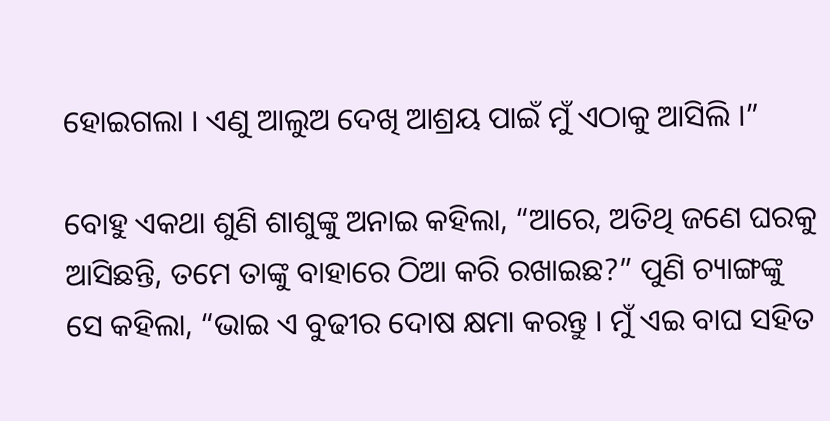ହୋଇଗଲା । ଏଣୁ ଆଲୁଅ ଦେଖି ଆଶ୍ରୟ ପାଇଁ ମୁଁ ଏଠାକୁ ଆସିଲି ।”

ବୋହୁ ଏକଥା ଶୁଣି ଶାଶୁଙ୍କୁ ଅନାଇ କହିଲା, “ଆରେ, ଅତିଥି ଜଣେ ଘରକୁ ଆସିଛନ୍ତି, ତମେ ତାଙ୍କୁ ବାହାରେ ଠିଆ କରି ରଖାଇଛ?” ପୁଣି ଚ୍ୟାଙ୍ଗଙ୍କୁ ସେ କହିଲା, “ଭାଇ ଏ ବୁଢୀର ଦୋଷ କ୍ଷମା କରନ୍ତୁ । ମୁଁ ଏଇ ବାଘ ସହିତ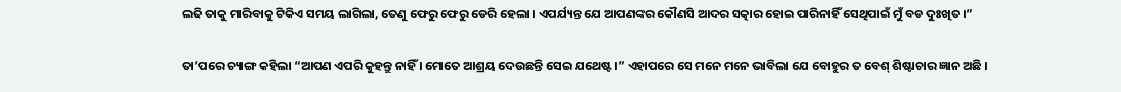ଲଢି ତାକୁ ମାରିବାକୁ ଟିକିଏ ସମୟ ଲାଗିଲା, ତେଣୁ ଫେରୁ ଫେରୁ ଡେରି ହେଲା । ଏପର୍ଯ୍ୟନ୍ତ ଯେ ଆପଣଙ୍କର କୌଣସି ଆଦର ସତ୍କାର ହୋଇ ପାରିନାହିଁ ସେଥିପାଇଁ ମୁଁ ବଡ ଦୁଃଖିତ ।”

ତା’ପରେ ଚ୍ୟାଙ୍ଗ କହିଲା “ଆପଣ ଏପରି କୁହନ୍ତୁ ନାହିଁ । ମୋତେ ଆଶ୍ରୟ ଦେଉଛନ୍ତି ସେଇ ଯଥେଷ୍ଟ ।” ଏହାପରେ ସେ ମନେ ମନେ ଭାବିଲା ଯେ ବୋହୁର ତ ବେଶ୍ ଶିଷ୍ଟାଚାର ଜ୍ଞାନ ଅଛି ।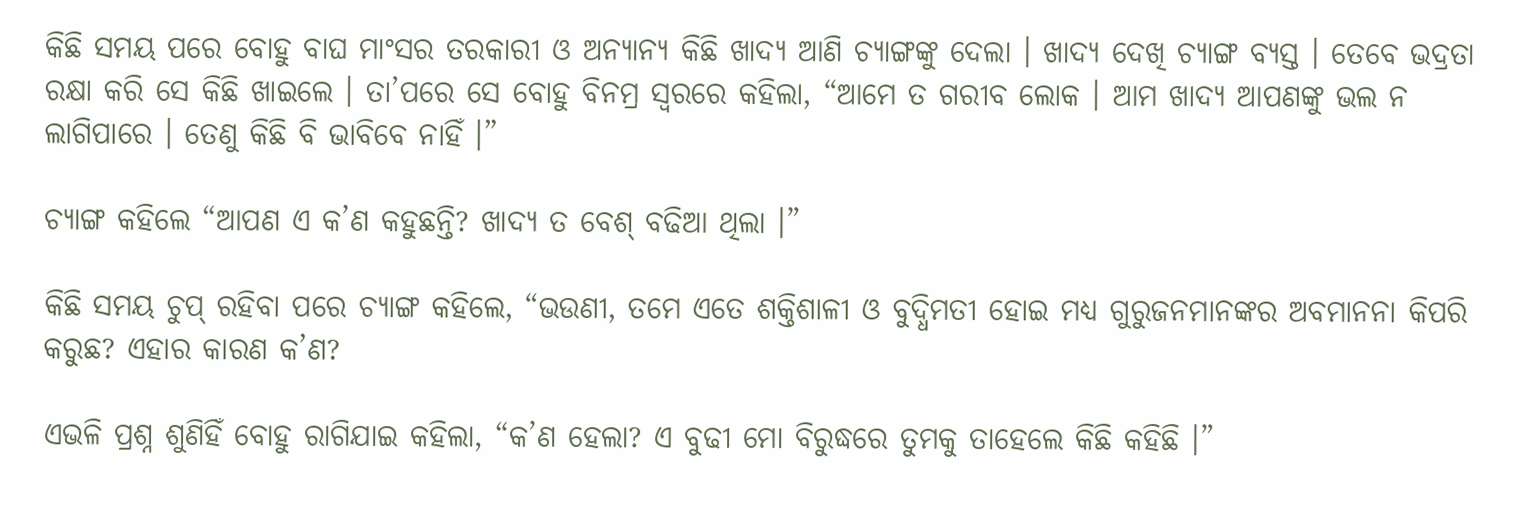କିଛି ସମୟ ପରେ ବୋହୁ ବାଘ ମାଂସର ତରକାରୀ ଓ ଅନ୍ୟାନ୍ୟ କିଛି ଖାଦ୍ୟ ଆଣି ଚ୍ୟାଙ୍ଗଙ୍କୁ ଦେଲା । ଖାଦ୍ୟ ଦେଖି ଚ୍ୟାଙ୍ଗ ବ୍ୟସ୍ତ । ତେବେ ଭଦ୍ରତା ରକ୍ଷା କରି ସେ କିଛି ଖାଇଲେ । ତା’ପରେ ସେ ବୋହୁ ବିନମ୍ର ସ୍ୱରରେ କହିଲା, “ଆମେ ତ ଗରୀବ ଲୋକ । ଆମ ଖାଦ୍ୟ ଆପଣଙ୍କୁ ଭଲ ନ ଲାଗିପାରେ । ତେଣୁ କିଛି ବି ଭାବିବେ ନାହିଁ ।”

ଚ୍ୟାଙ୍ଗ କହିଲେ “ଆପଣ ଏ କ’ଣ କହୁଛନ୍ତି? ଖାଦ୍ୟ ତ ବେଶ୍ ବଢିଆ ଥିଲା ।”

କିଛି ସମୟ ଚୁପ୍ ରହିବା ପରେ ଚ୍ୟାଙ୍ଗ କହିଲେ, “ଭଉଣୀ, ତମେ ଏତେ ଶକ୍ତିଶାଳୀ ଓ ବୁଦ୍ଧିମତୀ ହୋଇ ମଧ୍ୟ ଗୁରୁଜନମାନଙ୍କର ଅବମାନନା କିପରି କରୁଛ? ଏହାର କାରଣ କ’ଣ?

ଏଭଳି ପ୍ରଶ୍ନ ଶୁଣିହିଁ ବୋହୁ ରାଗିଯାଇ କହିଲା, “କ’ଣ ହେଲା? ଏ ବୁଢୀ ମୋ ବିରୁଦ୍ଧରେ ତୁମକୁ ତାହେଲେ କିଛି କହିଛି ।”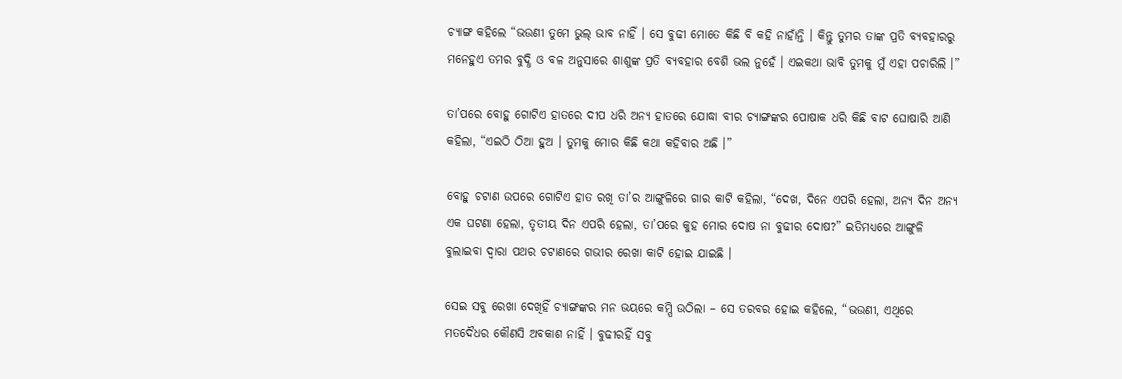ଚ୍ୟାଙ୍ଗ କହିଲେ “ଭଉଣୀ ତୁମେ ଭୁଲ୍ ଭାବ ନାହିଁ । ସେ ବୁଢୀ ମୋତେ କିଛି ବି କହି ନାହାଁନ୍ତି । କିନ୍ତୁ ତୁମର ତାଙ୍କ ପ୍ରତି ବ୍ୟବହାରରୁ ମନେହୁଏ ତମର ବୁଦ୍ଧି ଓ ବଳ ଅନୁସାରେ ଶାଶୁଙ୍କ ପ୍ରତି ବ୍ୟବହାର ବେଶି ଭଲ ନୁହେଁ । ଏଇକଥା ଭାବି ତୁମକୁ ମୁଁ ଏହା ପଚାରିଲି ।”

ତା’ପରେ ବୋହୁ ଗୋଟିଏ ହାତରେ ଦୀପ ଧରି ଅନ୍ୟ ହାତରେ ଯୋଦ୍ଧା ବୀର ଚ୍ୟାଙ୍ଗଙ୍କର ପୋଷାକ ଧରି କିଛି ବାଟ ଘୋଷାରି ଆଣି କହିଲା, “ଏଇଠି ଠିଆ ହୁଅ । ତୁମକୁ ମୋର କିଛି କଥା କହିବାର ଅଛି ।”

ବୋହୁ ଚଟାଣ ଉପରେ ଗୋଟିଏ ହାତ ରଖି ତା’ର ଆଙ୍ଗୁଳିରେ ଗାର କାଟି କହିଲା, “ଦେଖ, ଦିନେ ଏପରି ହେଲା, ଅନ୍ୟ ଦିନ ଅନ୍ୟ ଏକ ଘଟଣା ହେଲା, ତୃତୀୟ ଦିନ ଏପରି ହେଲା, ତା’ପରେ କୁହ ମୋର ଦୋଷ ନା ବୁଢୀର ଦୋଷ?” ଇତିମଧ୍ୟରେ ଆଙ୍ଗୁଳି ବୁଲାଇବା ଦ୍ୱାରା ପଥର ଚଟାଣରେ ଗଭୀର ରେଖା କାଟି ହୋଇ ଯାଇଛି ।

ସେଇ ସବୁ ରେଖା ଦେଖିହିଁ ଚ୍ୟାଙ୍ଗଙ୍କର ମନ ଭୟରେ କମ୍ପି ଉଠିଲା – ସେ ତରବର ହୋଇ କହିଲେ, “ଭଉଣୀ, ଏଥିରେ ମତଦୈଧର କୌଣସି ଅବକାଶ ନାହିଁ । ବୁଢୀରହିଁ ସବୁ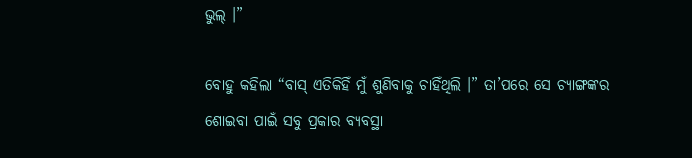ଭୁଲ୍ ।”

ବୋହୁ କହିଲା “ବାସ୍ ଏତିକିହିଁ ମୁଁ ଶୁଣିବାକୁ ଚାହିଁଥିଲି ।” ତା’ପରେ ସେ ଚ୍ୟାଙ୍ଗଙ୍କର ଶୋଇବା ପାଇଁ ସବୁ ପ୍ରକାର ବ୍ୟବସ୍ଥା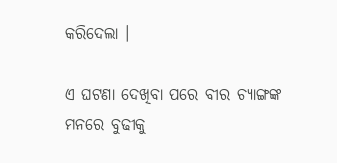କରିଦେଲା ।

ଏ ଘଟଣା ଦେଖିବା ପରେ ବୀର ଚ୍ୟାଙ୍ଗଙ୍କ ମନରେ ବୁଢୀକୁ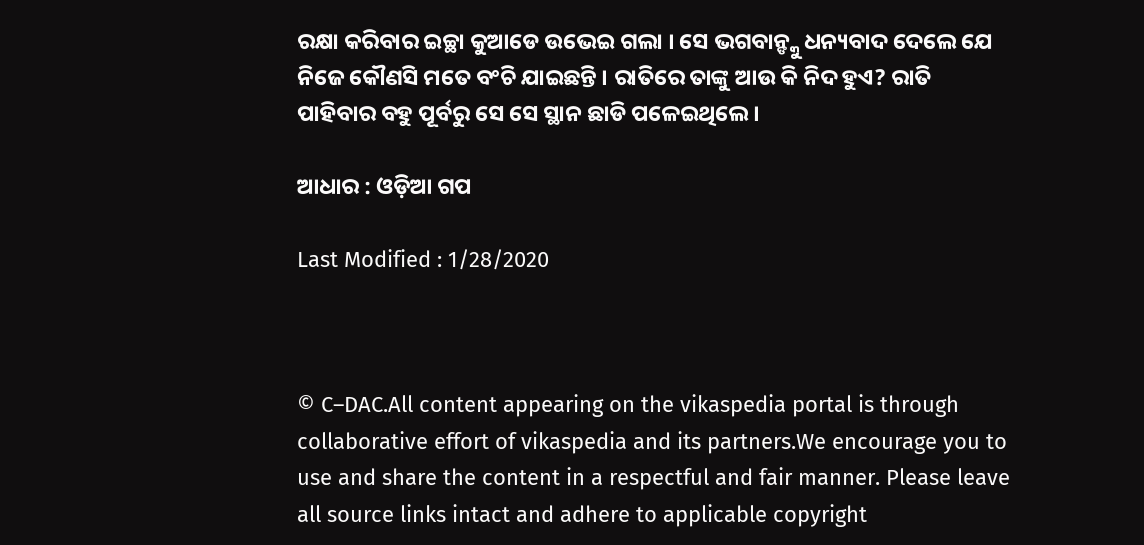ରକ୍ଷା କରିବାର ଇଚ୍ଛା କୁଆଡେ ଉଭେଇ ଗଲା । ସେ ଭଗବାନ୍ଙ୍କୁ ଧନ୍ୟବାଦ ଦେଲେ ଯେ ନିଜେ କୌଣସି ମତେ ବଂଚି ଯାଇଛନ୍ତି । ରାତିରେ ତାଙ୍କୁ ଆଉ କି ନିଦ ହୁଏ? ରାତି ପାହିବାର ବହୁ ପୂର୍ବରୁ ସେ ସେ ସ୍ଥାନ ଛାଡି ପଳେଇଥିଲେ ।

ଆଧାର : ଓଡ଼ିଆ ଗପ

Last Modified : 1/28/2020



© C–DAC.All content appearing on the vikaspedia portal is through collaborative effort of vikaspedia and its partners.We encourage you to use and share the content in a respectful and fair manner. Please leave all source links intact and adhere to applicable copyright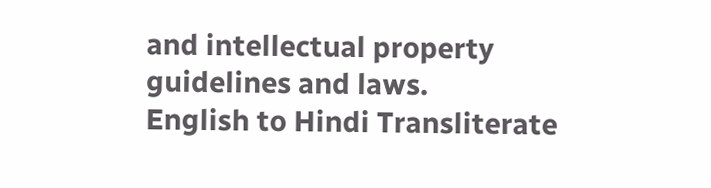and intellectual property guidelines and laws.
English to Hindi Transliterate